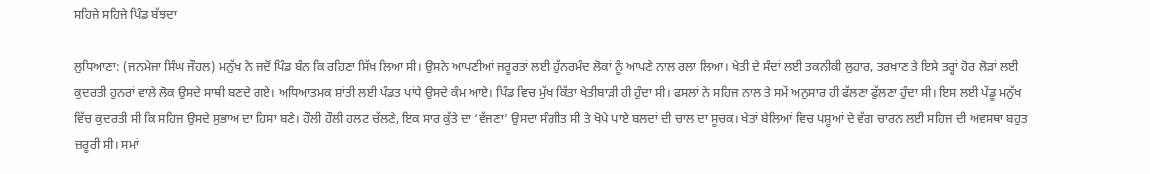ਸਹਿਜੇ ਸਹਿਜੇ ਪਿੰਡ ਬੱਝਦਾ

ਲੁਧਿਆਣਾ: (ਜਨਮੇਜਾ ਸਿੰਘ ਜੌਹਲ) ਮਨੁੱਖ ਨੇ ਜਦੋਂ ਪਿੰਡ ਬੰਨ ਕਿ ਰਹਿਣਾ ਸਿੱਖ ਲਿਆ ਸੀ। ਉਸਨੇ ਆਪਣੀਆਂ ਜਰੂਰਤਾਂ ਲਈ ਹੁੱਨਰਮੰਦ ਲੋਕਾਂ ਨੂੰ ਆਪਣੇ ਨਾਲ ਰਲਾ ਲਿਆ। ਖੇਤੀ ਦੇ ਸੰਦਾਂ ਲਈ ਤਕਨੀਕੀ ਲੁਹਾਰ, ਤਰਖਾਣ ਤੇ ਇਸੇ ਤਰ੍ਹਾਂ ਹੋਰ ਲੋੜਾਂ ਲਈ ਕੁਦਰਤੀ ਹੁਨਰਾਂ ਵਾਲੇ ਲੋਕ ਉਸਦੇ ਸਾਥੀ ਬਣਦੇ ਗਏ। ਅਧਿਆਤਮਕ ਸ਼ਾਂਤੀ ਲਈ ਪੰਡਤ ਪਾਂਧੇ ਉਸਦੇ ਕੰਮ ਆਏ। ਪਿੰਡ ਵਿਚ ਮੁੱਖ ਕਿੱਤਾ ਖੇਤੀਬਾੜੀ ਹੀ ਹੁੰਦਾ ਸੀ। ਫਸਲਾਂ ਨੇ ਸਹਿਜ ਨਾਲ ਤੇ ਸਮੇਂ ਅਨੁਸਾਰ ਹੀ ਫੱਲਣਾ ਫੁੱਲਣਾ ਹੁੰਦਾ ਸੀ। ਇਸ ਲਈ ਪੇਂਡੂ ਮਨੁੱਖ ਵਿੱਚ ਕੁਦਰਤੀ ਸੀ ਕਿ ਸਹਿਜ ਉਸਦੇ ਸੁਭਾਅ ਦਾ ਹਿਸਾ ਬਣੇ। ਹੌਲੀ ਹੌਲੀ ਹਲਟ ਚੱਲਣੇ, ਇਕ ਸਾਰ ਕੁੱਤੇ ਦਾ ‘ਵੱਜਣਾ’ ਉਸਦਾ ਸੰਗੀਤ ਸੀ ਤੇ ਖੋਪੇ ਪਾਏ ਬਲਦਾਂ ਦੀ ਚਾਲ ਦਾ ਸੂਚਕ। ਖੇਤਾਂ ਬੇਲਿਆਂ ਵਿਚ ਪਸ਼ੂਆਂ ਦੇ ਵੱਗ ਚਾਰਨ ਲਈ ਸਹਿਜ ਦੀ ਅਵਸਥਾ ਬਹੁਤ ਜ਼ਰੂਰੀ ਸੀ। ਸਮਾਂ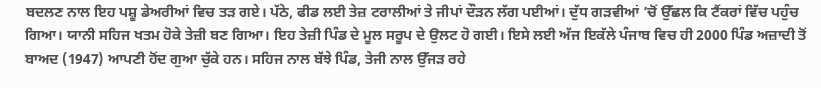ਬਦਲਣ ਨਾਲ ਇਹ ਪਸ਼ੂ ਡੇਅਰੀਆਂ ਵਿਚ ਤੜ ਗਏ। ਪੱਠੇ, ਫੀਡ ਲਈ ਤੇਜ਼ ਟਰਾਲੀਆਂ ਤੇ ਜੀਪਾਂ ਦੌੜਨ ਲੱਗ ਪਈਆਂ। ਦੁੱਧ ਗੜਵੀਆਂ ’ਚੋਂ ਉੱਛਲ ਕਿ ਟੈਂਕਰਾਂ ਵਿੱਚ ਪਹੁੰਚ ਗਿਆ। ਯਾਨੀ ਸਹਿਜ ਖਤਮ ਹੋਕੇ ਤੇਜ਼ੀ ਬਣ ਗਿਆ। ਇਹ ਤੇਜ਼ੀ ਪਿੰਡ ਦੇ ਮੂਲ ਸਰੂਪ ਦੇ ਉਲਟ ਹੋ ਗਈ। ਇਸੇ ਲਈ ਅੱਜ ਇਕੱਲੇ ਪੰਜਾਬ ਵਿਚ ਹੀ 2000 ਪਿੰਡ ਅਜ਼ਾਦੀ ਤੋਂ ਬਾਅਦ (1947) ਆਪਣੀ ਹੋਂਦ ਗੁਆ ਚੁੱਕੇ ਹਨ। ਸਹਿਜ ਨਾਲ ਬੱਝੇ ਪਿੰਡ, ਤੇਜੀ ਨਾਲ ਉੱਜੜ ਰਹੇ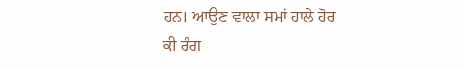ਹਨ। ਆਉਣ ਵਾਲਾ ਸਮਾਂ ਹਾਲੇ ਹੋਰ ਕੀ ਰੰਗ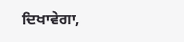ਦਿਖਾਵੇਗਾ,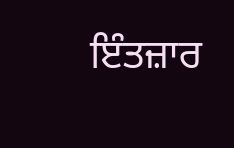ਇੰਤਜ਼ਾਰ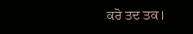ਕਰੋ ਤਦ ਤਕ।